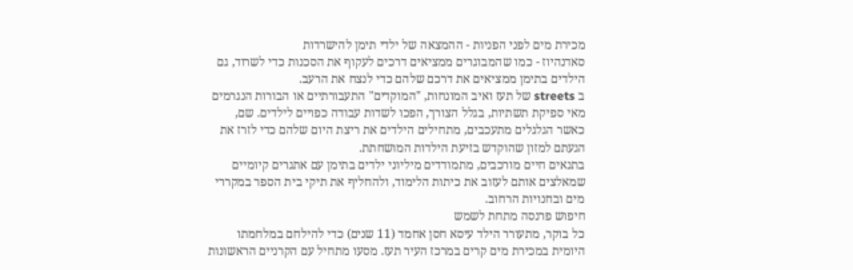מכירת מים לפני הפניות - ההמצאה של ילדי תימן להישרדות
סאדנהיוז - כמו שהמבוגרים ממציאים דרכים לעקוף את הסכנות כדי לשרוד, גם הילדים בתימן ממציאים את דרכם שלהם כדי לנצח את הרעב.
ב streets של תעז ואיב המונחות, "המוקדים" התעבורתיים או הבורות הנגרמים מאי ספיקת תשתיות, בגלל הצורך, הפכו לשדות עבודה כפויים לילדים. שם, כאשר הגלגלים מתעכבים, מתחילים הילדים את ריצת היום שלהם כדי לזרז את הגעתם למזון שהוקדש בזיעת הילדות המושחתת.
בתנאים חיים מורכבים, מתמודדים מיליוני ילדים בתימן עם אתגרים קיומיים שמאלצים אותם לעזוב את כיתות הלימוד, ולהחליף את תיקי בית הספר במקררי מים ובחנויות הרחוב.
חיפוש פרנסה מתחת לשמש
כל בוקר, מתעורר הילד עיסא חסן אחמד (11 שנים) כדי להילחם במלחמתו היומית במכירת מים קרים במרכז העיר תעז. מסעו מתחיל עם הקרניים הראשונות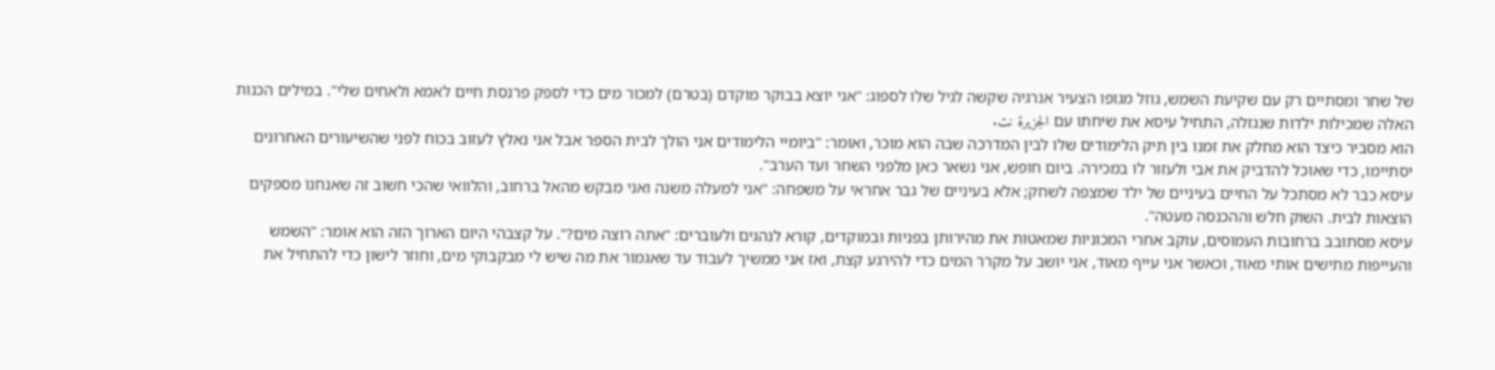של שחר ומסתיים רק עם שקיעת השמש, גוזל מגופו הצעיר אנרגיה שקשה לגיל שלו לספוג: "אני יוצא בבוקר מוקדם (בטרם) למכור מים כדי לספק פרנסת חיים לאמא ולאחים שלי". במילים הכנות האלה שמכילות ילדות שנגזלה, התחיל עיסא את שיחתו עם الجزيرة نت.
הוא מסביר כיצד הוא מחלק את זמנו בין תיק הלימודים שלו לבין המדרכה שבה הוא מוכר, ואומר: "ביומיי הלימודים אני הולך לבית הספר אבל אני נאלץ לעזוב בכוח לפני שהשיעורים האחרונים יסתיימו, כדי שאוכל להדביק את אבי ולעזור לו במכירה. ביום חופש, אני נשאר כאן מלפני השחר ועד הערב".
עיסא כבר לא מסתכל על החיים בעיניים של ילד שמצפה לשחק; אלא בעיניים של גבר אחראי על משפחה: "אני למעלה משנה ואני מבקש מהאל ברחוב, והלוואי שהכי חשוב זה שאנחנו מספקים הוצאות לבית. השוק חלש וההכנסה מעטה".
עיסא מסתובב ברחובות העמוסים, עוקב אחרי המכוניות שמאטות את מהירותן בפניות ובמוקדים, קורא לנהגים ולעוברים: "אתה רוצה מים?". על קצבהי היום הארוך הזה הוא אומר: "השמש והעייפות מתישים אותי מאוד, וכאשר אני עייף מאוד, אני יושב על מקרר המים כדי להירגע קצת, ואז אני ממשיך לעבוד עד שאגמור את מה שיש לי מבקבוקי מים, וחוזר לישון כדי להתחיל את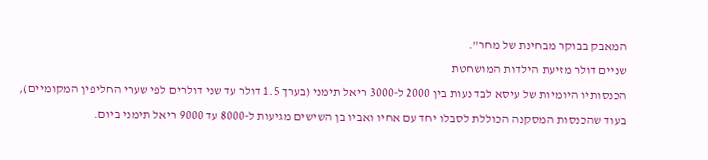המאבק בבוקר מבחינת של מחר".
שניים דולר מזיעת הילדות המושחטת
הכנסותיו היומיות של עיסא לבד נעות בין 2000 ל-3000 ריאל תימני (בערך 1.5 דולר עד שני דולרים לפי שערי החליפין המקומיים), בעוד שהכנסות המסקנה הכוללת לסבלו יחד עם אחיו ואביו בן השישים מגיעות ל-8000 עד 9000 ריאל תימני ביום.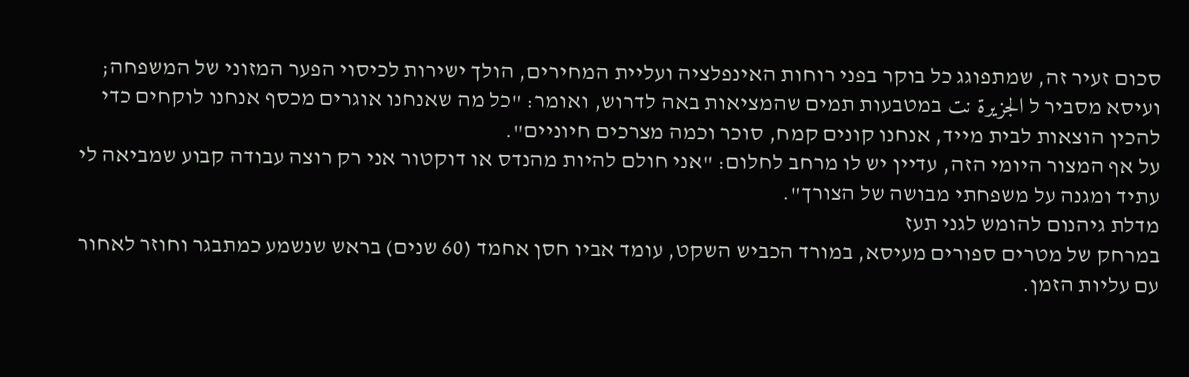סכום זעיר זה, שמתפוגג כל בוקר בפני רוחות האינפלציה ועליית המחירים, הולך ישירות לכיסוי הפער המזוני של המשפחה; ועיסא מסביר ל الجزيرة نت במטבעות תמים שהמציאות באה לדרוש, ואומר: "כל מה שאנחנו אוגרים מכסף אנחנו לוקחים כדי להכין הוצאות לבית מייד, אנחנו קונים קמח, סוכר וכמה מצרכים חיוניים".
על אף המצור היומי הזה, עדיין יש לו מרחב לחלום: "אני חולם להיות מהנדס או דוקטור אני רק רוצה עבודה קבוע שמביאה לי עתיד ומגנה על משפחתי מבושה של הצורך".
מדלת גיהנום להומש לגני תעז
במרחק של מטרים ספורים מעיסא, במורד הכביש השקט, עומד אביו חסן אחמד (60 שנים) בראש שנשמע כמתבגר וחוזר לאחור עם עליות הזמן.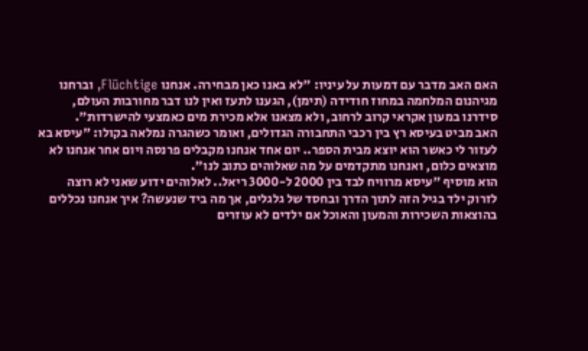האם האב מדבר עם דמעות על עיניו: "לא באנו כאן מבחירה. אנחנו Flüchtige, וברחנו מגיהנום המלחמה במחוז חודידה (תימן), הגענו לתעז ואין לנו דבר מחורבות העולם, סידרנו במעון אקראי קרוב לרחוב, ולא מצאנו אלא מכירת מים כאמצעי להישרדות".
האב מביט בעיסא רץ בין רכבי התחבורה הגדולים, ואומר כשהגרה נמלאה בקולו: "עיסא בא לעזור לי כאשר הוא יוצא מבית הספר.. יום אחד אנחנו מקבלים פרנסה ויום אחר אנחנו לא מוצאים כלום, ואנחנו מתקדמים על מה שאלוהים כתוב לנו".
הוא מוסיף "עיסא מרוויח לבד בין 2000 ל-3000 ריאל.. לאלוהים ידוע שאני לא רוצה לזרוק ילד בגיל הזה לתוך הדרך ובחסד של גלגלים, אך מה ביד שנעשה? איך אנחנו נכללים בהוצאות השכירות והמעון והאוכל אם ילדים לא עוזרים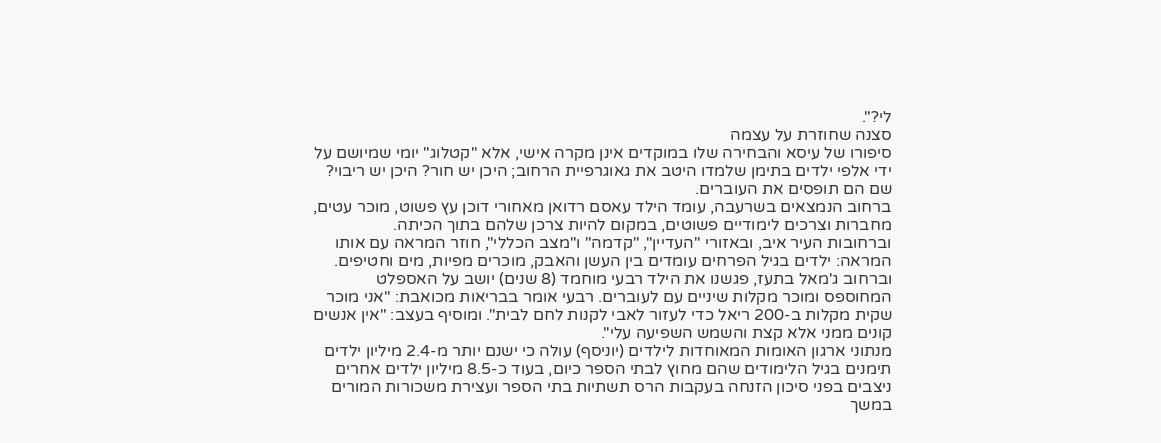לי?".
סצנה שחוזרת על עצמה
סיפורו של עיסא והבחירה שלו במוקדים אינן מקרה אישי, אלא "קטלוג" יומי שמיושם על ידי אלפי ילדים בתימן שלמדו היטב את גאוגרפיית הרחוב; היכן יש חור? היכן יש ריבוי? שם הם תופסים את העוברים.
ברחוב הנמצאים בשרעבה, עומד הילד עאסם רדואן מאחורי דוכן עץ פשוט, מוכר עטים, מחברות וצרכים לימודיים פשוטים, במקום להיות צרכן שלהם בתוך הכיתה.
וברחובות העיר איב, ובאזורי "העדיין", "קדמה" ו"מצב הכללי", חוזר המראה עם אותו המראה: ילדים בגיל הפרחים עומדים בין העשן והאבק, מוכרים מפיות, מים וחטיפים.
וברחוב ג'מאל בתעז, פגשנו את הילד רבעי מוחמד (8 שנים) יושב על האספלט המחוספס ומוכר מקלות שיניים עם לעוברים. רבעי אומר בבריאות מכואבת: "אני מוכר שקית מקלות ב-200 ריאל כדי לעזור לאבי לקנות לחם לבית". ומוסיף בעצב: "אין אנשים קונים ממני אלא קצת והשמש השפיעה עלי".
מנתוני ארגון האומות המאוחדות לילדים (יוניסף) עולה כי ישנם יותר מ-2.4 מיליון ילדים תימנים בגיל הלימודים שהם מחוץ לבתי הספר כיום, בעוד כ-8.5 מיליון ילדים אחרים ניצבים בפני סיכון הזנחה בעקבות הרס תשתיות בתי הספר ועצירת משכורות המורים במשך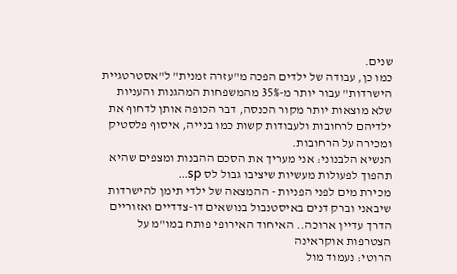שנים.
כמו כן, עבודה של ילדים הפכה מ"עזרה זמנית" ל"אסטרטגיית הישרדות" עבור יותר מ-35% מהמשפחות המהגנות והעניות שלא מוצאות יותר מקור הכנסה, דבר הכופה אותן לדחוף את ילדיהם לרחובות ולעבודות קשות כמו בנייה, איסוף פלסטיק ומכירה על הרחובות.
הנשיא הלבנוני: אני מעריך את הסכם ההבנות ומצפים שהיא תהפוך לפעולות מעשיות שיציבו גבול לס sp...
מכירת מים לפני הפניות - ההמצאה של ילדי תימן להישרדות
שיבאני וברק דנים באיסטנבול בנושאים דו-צדדיים ואזוריים
הדרך עדיין ארוכה.. האיחוד האירופי פותח במו"מ על הצטרפות אוקראינה
הרוטי: נעמוד מול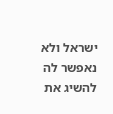ישראל ולא נאפשר לה להשיג את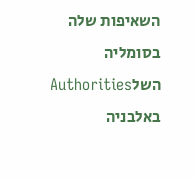השאיפות שלה בסומליה
השלAuthorities באלבניה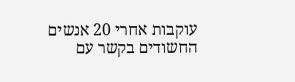עוקבות אחרי 20 אנשים החשודים בקשר עם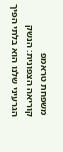משפחת טראמפ
קוריאה הצפונית: הנשק הגרעיני שלנו הוא בלתי הפיך